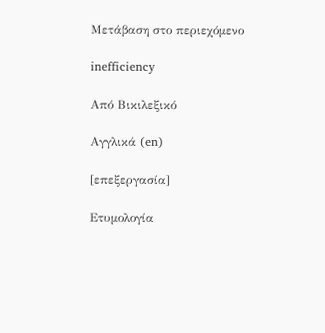Μετάβαση στο περιεχόμενο

inefficiency

Από Βικιλεξικό

Αγγλικά (en)

[επεξεργασία]

Ετυμολογία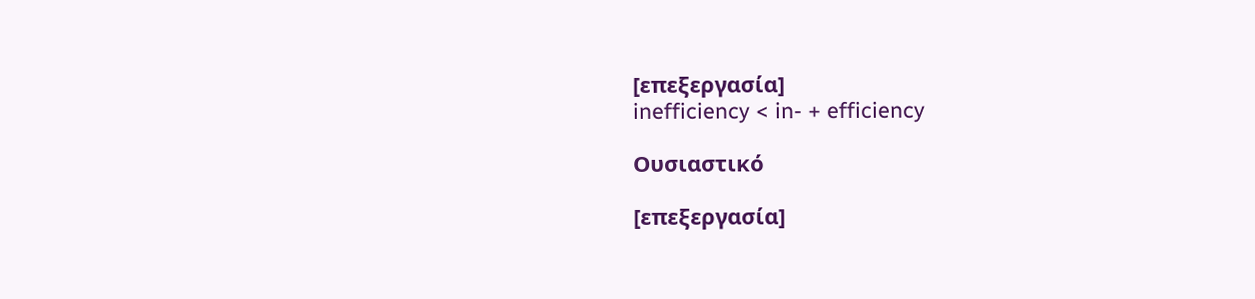[επεξεργασία]
inefficiency < in- + efficiency

Ουσιαστικό

[επεξεργασία]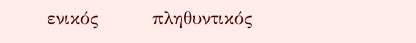ενικός         πληθυντικός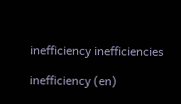inefficiency inefficiencies

inefficiency (en)